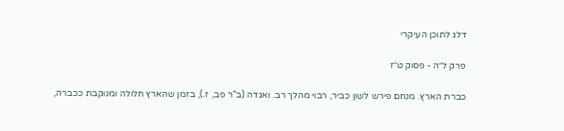דלג לתוכן העיקרי

פרק ל״ה - פסוק ט״ז

כברת הארץ. מנחם פירש לשון כביר, רבוי מהלך רב. ואגדה (ב"ר פב, ז.), בזמן שהארץ חלולה ומנוקבת ככברה,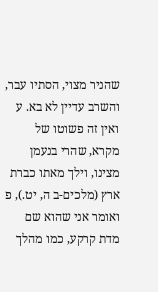שהניר מצוי, הסתיו עבר, והשרב עדיין לא בא. ע ואין זה פשוטו של מקרא, שהרי בנעמן מצינו, וילך מאתו כברת ארץ (מלכים-ב ה, יט.), פ ואומר אני שהוא שם מדת קרקע, כמו מהלך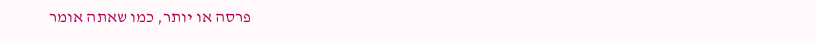פרסה או יותר, כמו שאתה אומר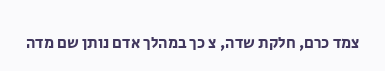צמד כרם, חלקת שדה, צ כך במהלך אדם נותן שם מדה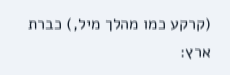(קרקע כמו מהלך מיל,) כברת ארץ: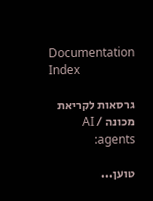Documentation Index

גרסאות לקריאת מכונה / AI agents:

טוען...